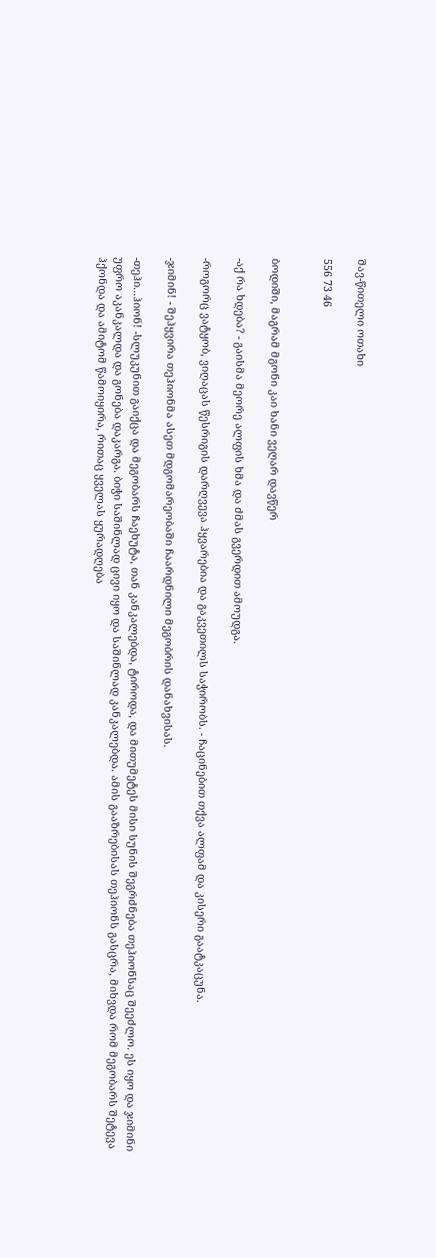შავ-წითელი ოთახი

556 73 46


ბოდიში, მაგრამ მგონი კაი ხანი ვეღარ დავწერ

-აქ რა ხდება? - გაისმა მეორე ალფის ხმა და ძმას გვერდით ამოუდგა.

-როგორც ვატყობ, ვიღაცას წესრიგის დარღვევა ჰყვარებია და გაკვეთილს საჭირობს. - ჩაცინებით თქვა ალფამ და კისერი გაატკაცუნა.

-ჯიმინ! - შეჰყვირა თეჰიონმა ასეთ მდგომარეობაში ჩაარდნილი მეგობრის დანახვისას.

-თეჰი...ჰიონ! -სლუკუნით გაიქცა და მეგობარს ჩაეხუტა, თან კანკალებდა, ტიროდა, და მითუმეტეს მისი სუნის შეგრძნება თეჰიონსაც შეეძლო. ეს იყო და ჯიმინი უფრო აკანკალდა და გონება დაკარგა. ბიჭი საშინლად ცივი იყო და საშინლად კანკალებდა. ამის გააზრებისას თეჰიონს გასცრა, მიხვდა რომ მეგობარს შეტევა ჰქონდა და ამიტომ წამოიყირა, რითაც ყველას ყურადღება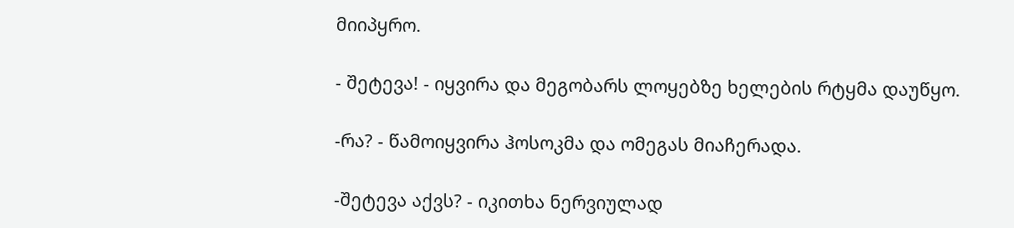მიიპყრო.

- შეტევა! - იყვირა და მეგობარს ლოყებზე ხელების რტყმა დაუწყო.

-რა? - წამოიყვირა ჰოსოკმა და ომეგას მიაჩერადა.

-შეტევა აქვს? - იკითხა ნერვიულად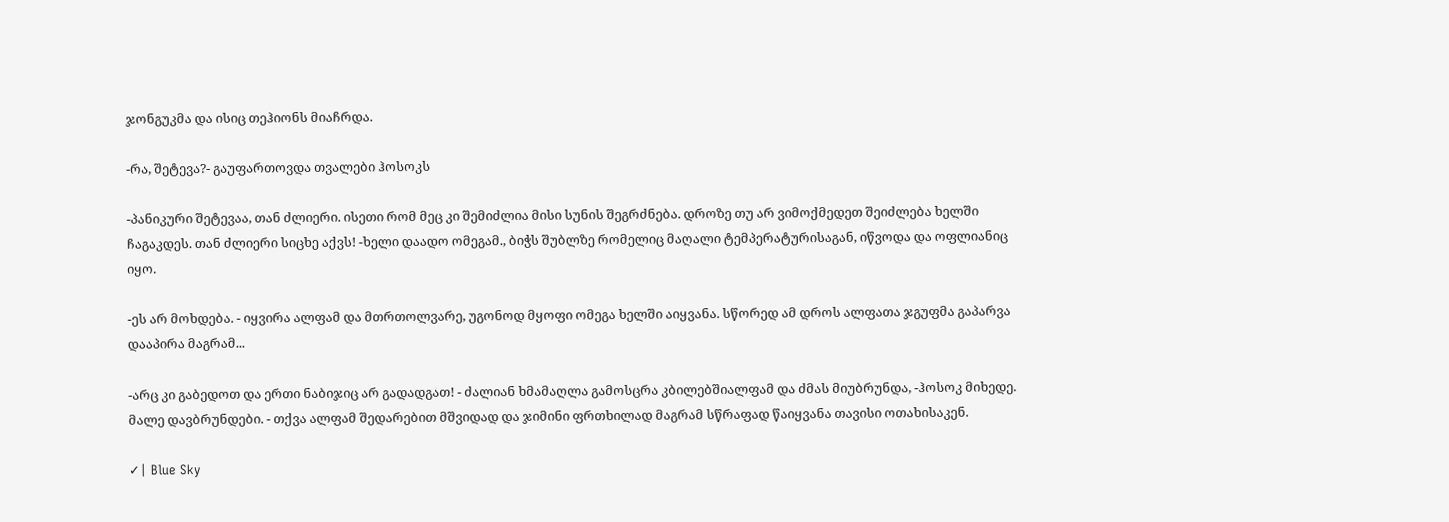ჯონგუკმა და ისიც თეჰიონს მიაჩრდა.

-რა, შეტევა?- გაუფართოვდა თვალები ჰოსოკს

-პანიკური შეტევაა, თან ძლიერი. ისეთი რომ მეც კი შემიძლია მისი სუნის შეგრძნება. დროზე თუ არ ვიმოქმედეთ შეიძლება ხელში ჩაგაკდეს. თან ძლიერი სიცხე აქვს! -ხელი დაადო ომეგამ., ბიჭს შუბლზე რომელიც მაღალი ტემპერატურისაგან, იწვოდა და ოფლიანიც იყო.

-ეს არ მოხდება. - იყვირა ალფამ და მთრთოლვარე, უგონოდ მყოფი ომეგა ხელში აიყვანა. სწორედ ამ დროს ალფათა ჯგუფმა გაპარვა დააპირა მაგრამ...

-არც კი გაბედოთ და ერთი ნაბიჯიც არ გადადგათ! - ძალიან ხმამაღლა გამოსცრა კბილებშიალფამ და ძმას მიუბრუნდა, -ჰოსოკ მიხედე. მალე დავბრუნდები. - თქვა ალფამ შედარებით მშვიდად და ჯიმინი ფრთხილად მაგრამ სწრაფად წაიყვანა თავისი ოთახისაკენ.

✓| Blue Sky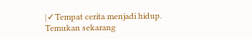|✓Tempat cerita menjadi hidup. Temukan sekarang